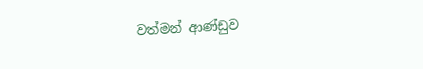වත්මන් ආණ්ඩුව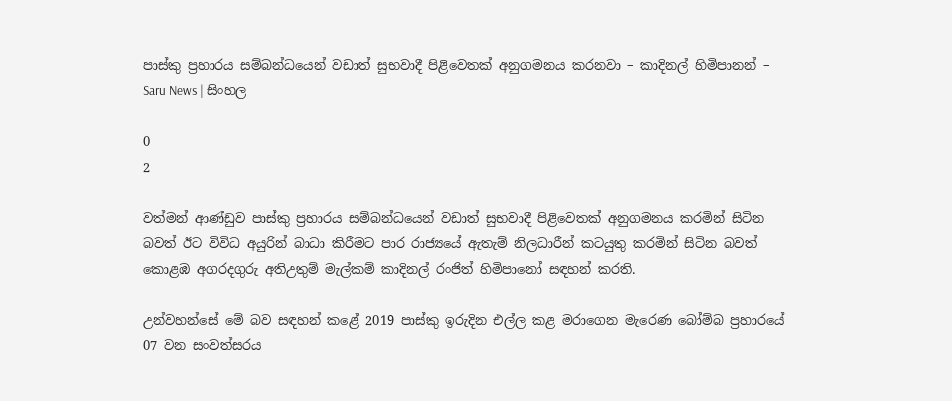පාස්කු ප්‍රහාරය සම්බන්ධයෙන් වඩාත් සුභවාදී පිළිවෙතක් අනුගමනය කරනවා – කාදිනල් හිමිපානන් – Saru News | සිංහල

0
2

වත්මන් ආණ්ඩුව පාස්කු ප්‍රහාරය සම්බන්ධයෙන් වඩාත් සුභවාදී පිළිවෙතක් අනුගමනය කරමින් සිටින බවත් ඊට විවිධ අයුරින් බාධා කිරීමට පාර රාජ්‍යයේ ඇතැම් නිලධාරීන් කටයුතු කරමින් සිටින බවත් කොළඹ අගරදගුරු අතිඋතුම් මැල්කම් කාදිනල් රංජිත් හිමිපානෝ සඳහන් කරති.

උන්වහන්සේ මේ බව සඳහන් කළේ 2019 පාස්කු ඉරුදින එල්ල කළ මරාගෙන මැරෙණ බෝම්බ ප්‍රහාරයේ 07 වන සංවත්සරය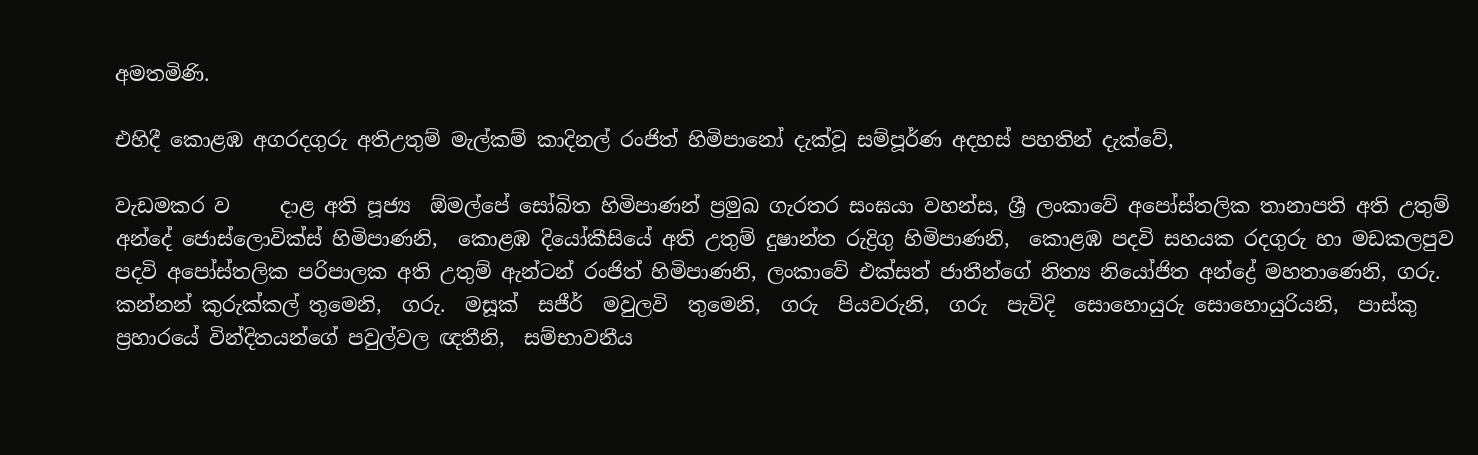අමතමිණි.

එහිදී කොළඹ අගරදගුරු අතිඋතුම් මැල්කම් කාදිනල් රංජිත් හිමිපානෝ දැක්වූ සම්පූර්ණ අදහස් පහතින් දැක්වේ,

වැඩමකර ව     දාළ අති පූජ්‍ය  ඕමල්පේ සෝබිත හිමිපාණන් ප්‍රමුඛ ගැරතර සංඝයා වහන්ස, ශ්‍රී ලංකාවේ අපෝස්තලික තානාපති අති උතුම් අන්දේ ජොස්ලොවික්ස් හිමිපාණනි,  කොළඹ දියෝකීසියේ අති උතුම් දුෂාන්ත රුද්‍රිගු හිමිපාණනි,  කොළඹ පදවි සහයක රදගුරු හා මඩකලපුව පදවි අපෝස්තලික පරිපාලක අති උතුම් ඇන්ටන් රංජිත් හිමිපාණනි, ලංකාවේ එක්සත් ජාතීන්ගේ නිත්‍ය නියෝජිත අන්ද්‍රේ මහතාණෙනි, ගරු. කන්නන් කුරුක්කල් තුමෙනි,  ගරු.  මසූක්  සජීර්  මවුලවි  තුමෙනි,  ගරු  පියවරුනි,  ගරු  පැවිදි  සොහොයුරු සොහොයුරියනි,  පාස්කු ප්‍රහාරයේ වින්දිතයන්ගේ පවුල්වල ඥතීනි,  සම්භාවනීය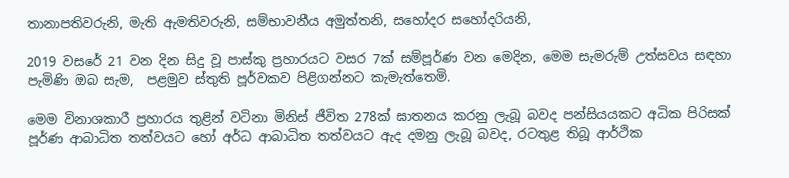තානාපතිවරුනි, මැති ඇමතිවරුනි, සම්භාවනීය අමුත්තනි, සහෝදර සහෝදරියනි,

2019 වසරේ 21 වන දින සිදු වූ පාස්කු ප්‍රහාරයට වසර 7ක් සම්පූර්ණ වන මෙදින, මෙම සැමරුම් උත්සවය සඳහා පැමිණි ඔබ සැම,  පළමුව ස්තුති පූර්වකව පිළිගන්නට කැමැත්තෙමි.

මෙම විනාශකාරී ප්‍රහාරය තුළින් වටිනා මිනිස් ජීවිත 278ක් ඝාතනය කරනු ලැබූ බවද පන්සියයකට අධික පිරිසක් පූර්ණ ආබාධිත තත්වයට හෝ අර්ධ ආබාධිත තත්වයට ඇද දමනු ලැබූ බවද, රටතුළ තිබූ ආර්ථික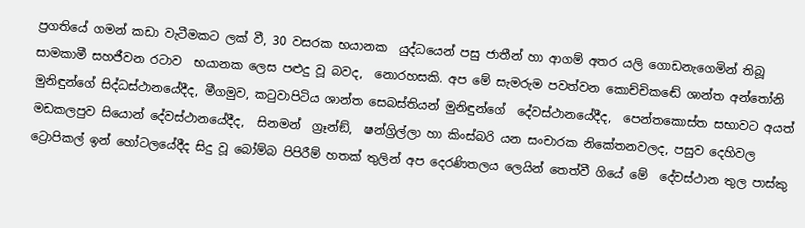ප්‍රගතියේ ගමන් කඩා වැටීමකට ලක් වී, 30 වසරක භයානක  යුද්ධයෙන් පසු ජාතීන් හා ආගම් අතර යලි ගොඩනැගෙමින් තිබූ සාමකාමී සහජීවන රටාව  භයානක ලෙස පළුදු වූ බවද,  නොරහසකි. අප මේ සැමරුම පවත්වන කොච්චිකඬේ ශාන්ත අන්තෝනි මුනිඳුන්ගේ සිද්ධස්ථානයේදීද, මීගමුව, කටුවාපිටිය ශාන්ත සෙබස්තියන් මුනිඳුන්ගේ  දේවස්ථානයේදීද,  පෙන්තකොස්ත සභාවට අයත් මඩකලපුව සියොන් දේවස්ථානයේදීද,  සිනමන්  ග්‍රෑන්ඞ්,  ෂන්ග්‍රිල්ලා හා කිංස්බරි යන සංචාරක නිකේතනවලද, පසුව දෙහිවල ට්‍රොපිකල් ඉන් හෝටලයේදීද සිදු වූ බෝම්බ පිපිරීම් හතක් තුලින් අප දෙරණිතලය ලෙයින් තෙත්වී ගියේ මේ  දේවස්ථාන තුල පාස්කු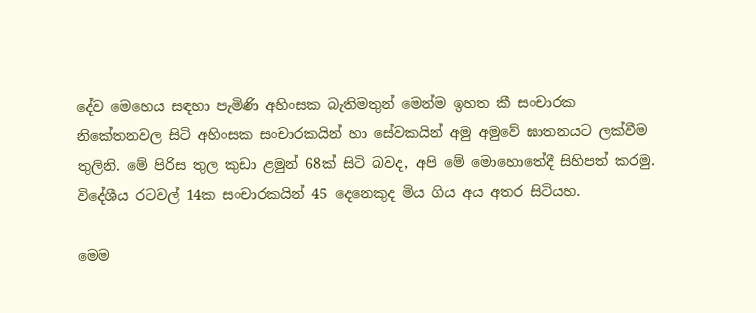දේව මෙහෙය සඳහා පැමිණි අහිංසක බැතිමතුන් මෙන්ම ඉහත කී සංචාරක නිකේතනවල සිටි අහිංසක සංචාරකයින් හා සේවකයින් අමු අමුවේ ඝාතනයට ලක්වීම තුලිනි. මේ පිරිස තුල කුඩා ළමුන් 68ක් සිටි බවද, අපි මේ මොහොතේදී සිහිපත් කරමු. විදේශීය රටවල් 14ක සංචාරකයින් 45 දෙනෙකුද මිය ගිය අය අතර සිටියහ.

මෙම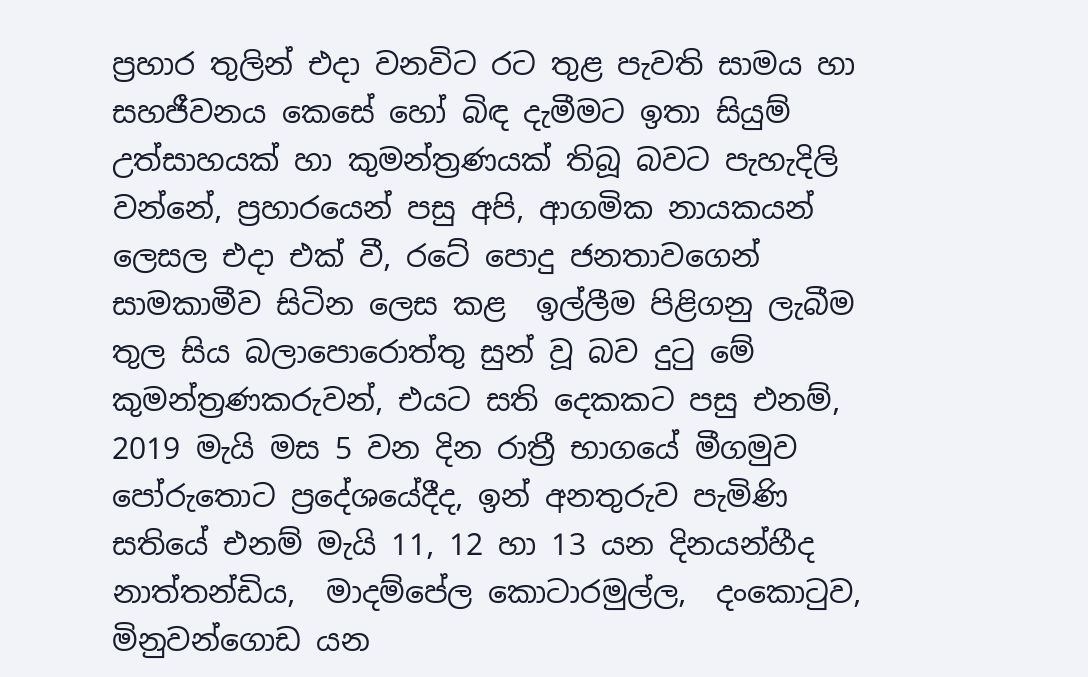ප්‍රහාර තුලින් එදා වනවිට රට තුළ පැවති සාමය හා සහජීවනය කෙසේ හෝ බිඳ දැමීමට ඉතා සියුම් උත්සාහයක් හා කුමන්ත්‍රණයක් තිබූ බවට පැහැදිලි වන්නේ, ප්‍රහාරයෙන් පසු අපි, ආගමික නායකයන් ලෙසල එදා එක් වී, රටේ පොදු ජනතාවගෙන් සාමකාමීව සිටින ලෙස කළ  ඉල්ලීම පිළිගනු ලැබීම තුල සිය බලාපොරොත්තු සුන් වූ බව දුටු මේ කුමන්ත්‍රණකරුවන්, එයට සති දෙකකට පසු එනම්, 2019 මැයි මස 5 වන දින රාත්‍රී භාගයේ මීගමුව පෝරුතොට ප්‍රදේශයේදීද, ඉන් අනතුරුව පැමිණි සතියේ එනම් මැයි 11, 12 හා 13 යන දිනයන්හීද නාත්තන්ඩිය,  මාදම්පේල කොටාරමුල්ල,  දංකොටුව,  මිනුවන්ගොඩ යන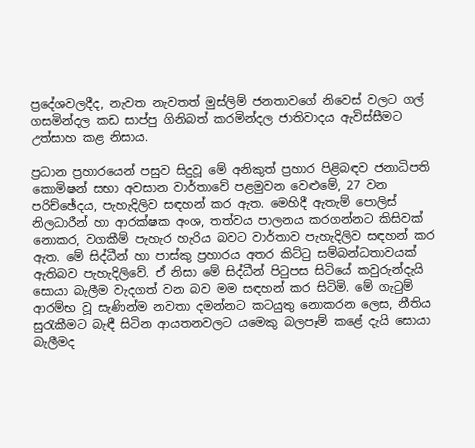ප්‍රදේශවලදීද, නැවත නැවතත් මුස්ලිම් ජනතාවගේ නිවෙස් වලට ගල් ගසමින්දල කඩ සාප්පු ගිනිබත් කරමින්දල ජාතිවාදය ඇවිස්සීමට උත්සාහ කළ නිසාය.

ප්‍රධාන ප්‍රහාරයෙන් පසුව සිදුවූ මේ අනිකුත් ප්‍රහාර පිළිබඳව ජනාධිපති කොමිෂන් සභා අවසාන වාර්තාවේ පළමුවන වෙළුමේ, 27 වන පරිච්ඡේදය, පැහැදිලිව සඳහන් කර ඇත. මෙහිදී ඇතැම් පොලිස් නිලධාරීන් හා ආරක්ෂක අංශ, තත්වය පාලනය කරගන්නට කිසිවක් නොකර, වගකීම් පැහැර හැරිය බවට වාර්තාව පැහැදිලිව සඳහන් කර ඇත. මේ සිද්ධීන් හා පාස්කු ප්‍රහාරය අතර කිට්ටු සම්බන්ධතාවයක් ඇතිබව පැහැදිලිවේ. ඒ නිසා මේ සිද්ධීන් පිටුපස සිටියේ කවුරුන්දැයි සොයා බැලීම වැදගත් වන බව මම සඳහන් කර සිටිමි. මේ ගැටුම් ආරම්භ වූ සැණින්ම නවතා දමන්නට කටයුතු නොකරන ලෙස, නීතිය සුරැකීමට බැඳී සිටින ආයතනවලට යමෙකු බලපෑම් කළේ දැයි සොයා බැලීමද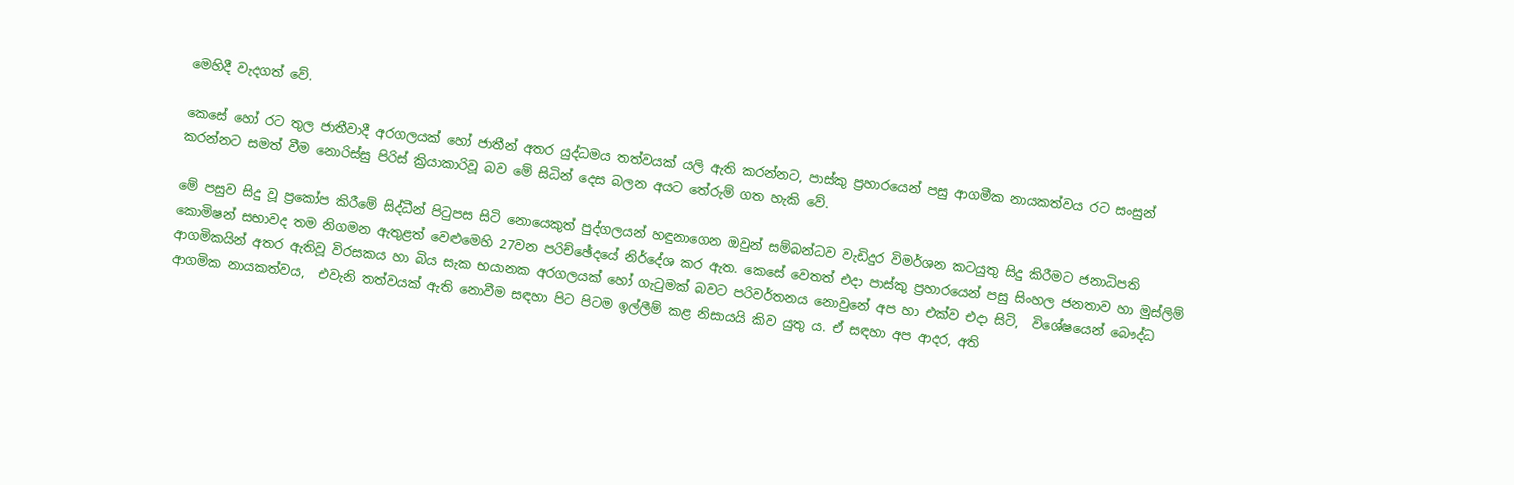මෙහිදී වැදගත් වේ.

කෙසේ හෝ රට තුල ජාතීවාදී අරගලයක් හෝ ජාතීන් අතර යුද්ධමය තත්වයක් යලි ඇති කරන්නට, පාස්කු ප්‍රහාරයෙන් පසු ආගමීක නායකත්වය රට සංසුන් කරන්නට සමත් වීම නොරිස්සු පිරිස් ක්‍රියාකාරිවූ බව මේ සිධින් දෙස බලන අයට තේරුම් ගත හැකි වේ.

මේ පසුව සිදු වූ ප්‍රකෝප කිරීමේ සිද්ධීන් පිටුපස සිටි නොයෙකුත් පුද්ගලයන් හඳුනාගෙන ඔවුන් සම්බන්ධව වැඩිදුර විමර්ශන කටයුතු සිදු කිරීමට ජනාධිපති කොමිෂන් සභාවද තම නිගමන ඇතුළත් වෙළුමෙහි 27වන පරිච්ඡේදයේ නිර්දේශ කර ඇත. කෙසේ වෙතත් එදා පාස්කු ප්‍රහාරයෙන් පසු සිංහල ජනතාව හා මුස්ලිම් ආගමිකයින් අතර ඇතිවූ විරසකය හා බිය සැක භයානක අරගලයක් හෝ ගැටුමක් බවට පරිවර්තනය නොවුනේ අප හා එක්ව එදා සිටි,  විශේෂයෙන් බෞද්ධ ආගමික නායකත්වය,  එවැනි තත්වයක් ඇති නොවීම සඳහා පිට පිටම ඉල්ලීම් කළ නිසායයි කිව යුතු ය. ඒ සඳහා අප ආදර, අති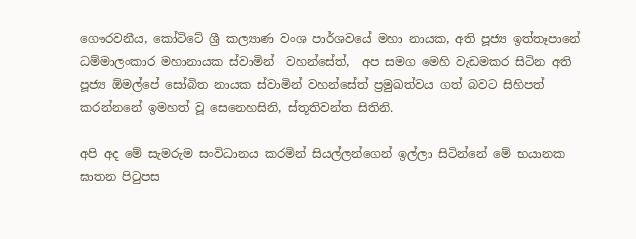ගෞරවනීය, කෝටිටේ ශ්‍රී කල්‍යාණ වංශ පාර්ශවයේ මහා නායක, අති පූජ්‍ය ඉත්තෑපානේ ධම්මාලංකාර මහානායක ස්වාමින්  වහන්සේත්,  අප සමග මෙහි වැඩමකර සිටින අති පූජ්‍ය ඕමල්පේ සෝබිත නායක ස්වාමින් වහන්සේත් ප්‍රමුඛත්වය ගත් බවට සිහිපත් කරන්නනේ ඉමහත් වූ සෙනෙහසිනි, ස්තූතිවන්ත සිතිනි.

අපි අද මේ සැමරුම සංවිධානය කරමින් සියල්ලන්ගෙන් ඉල්ලා සිටින්නේ මේ භයානක ඝාතන පිටුපස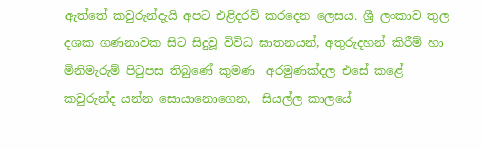ඇත්තේ කවුරුන්දැයි අපට එළිදරව් කරදෙන ලෙසය. ශ්‍රී ලංකාව තුල දශක ගණනාවක සිට සිදුවූ විවිධ ඝාතනයන්, අතුරුදහන් කිරීම් හා මිනිමැරුම් පිටුපස තිබුණේ කුමණ  අරමුණක්දල එසේ කළේ කවුරුන්ද යන්න සොයානොගෙන,  සියල්ල කාලයේ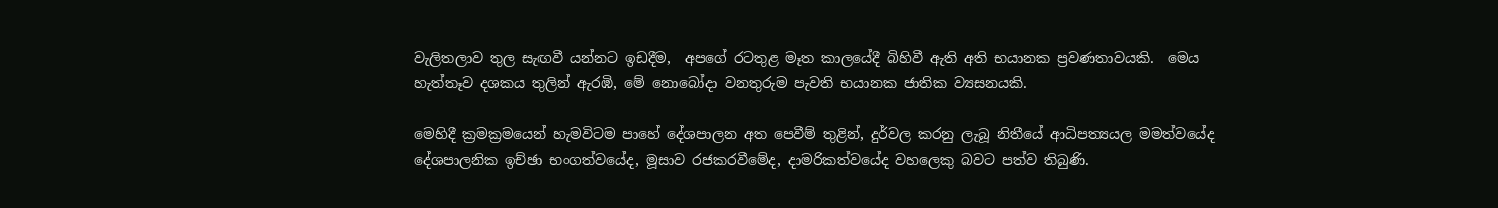වැලිතලාව තුල සැඟවී යන්නට ඉඩදීම,  අපගේ රටතුළ මෑත කාලයේදී බිහිවී ඇති අති භයානක ප්‍රවණතාවයකි.  මෙය හැත්තෑව දශකය තුලින් ඇරඹි, මේ නොබෝදා වනතුරුම පැවති භයානක ජාතික ව්‍යසනයකි.

මෙහිදී ක්‍රමක්‍රමයෙන් හැමවිටම පාහේ දේශපාලන අත පෙවීම් තුළින්, දුර්වල කරනු ලැබූ නිතීයේ ආධිපත්‍යයල මමත්වයේද දේශපාලනික ඉච්ඡා භංගත්වයේද, මූසාව රජකරවීමේද, දාමරිකත්වයේද වහලෙකු බවට පත්ව තිබුණි.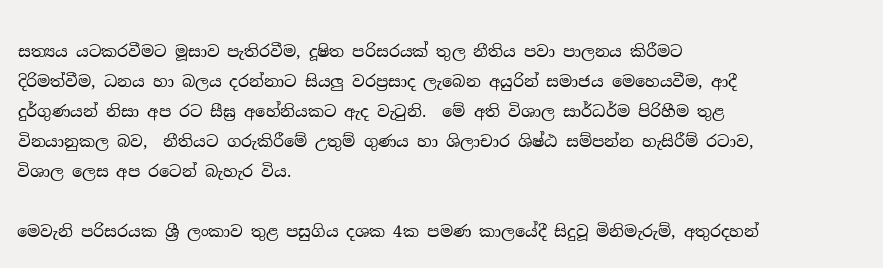සත්‍යය යටකරවීමට මූසාව පැතිරවීම, දූෂිත පරිසරයක් තුල නීතිය පවා පාලනය කිරීමට දිරිමත්වීම, ධනය හා බලය දරන්නාට සියලු වරප්‍රසාද ලැබෙන අයුරින් සමාජය මෙහෙයවීම, ආදී  දුර්ගුණයන් නිසා අප රට සීඝ්‍ර අහේනියකට ඇද වැටුනි.  මේ අති විශාල සාර්ධර්ම පිරිහීම තුළ  විනයානුකල බව,  නීතියට ගරුකිරීමේ උතුම් ගුණය හා ශිලාචාර ශිෂ්ඨ සම්පන්න හැසිරීම් රටාව, විශාල ලෙස අප රටෙන් බැහැර විය.

මෙවැනි පරිසරයක ශ්‍රී ලංකාව තුළ පසුගිය දශක 4ක පමණ කාලයේදී සිදුවූ මිනිමැරුම්, අතුරදහන්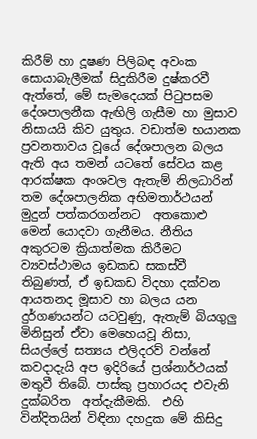කිරීම් හා දූෂණ පිලිබඳ අවංක සොයාබැලීමක් සිදුකිරීම දුෂ්කරවී ඇත්තේ, මේ සැමදෙයක් පිටුපසම දේශපාලනීක ඇඟිලි ගැසීම හා මුසාව නිසායයි කිව යුතුය. වඩාත්ම භයානක ප්‍රවනතාවය වූයේ දේශපාලන බලය ඇති අය තමන් යටතේ සේවය කළ  ආරක්ෂක අංශවල ඇතැම් නිලධාරින් තම දේශපාලනික අභිමතාර්ථයන් මුදුන් පත්කරගන්නට  අතකොළු මෙන් යොදවා ගැනීමය. නීතිය අකුරටම ක්‍රියාත්මක කිරීමට ව්‍යවස්ථාමය ඉඩකඩ සකස්වී තිබුණත්, ඒ ඉඩකඩ විදහා දක්වන ආයතනද මූසාව හා බලය යන දුර්ගණයන්ට යටවුණු, ඇතැම් බියගුලු මිනිසුන් ඒවා මෙහෙයවූ නිසා, සියල්ලේ සත්‍යය එලිදරව් වන්නේ කවදාදැයි අප ඉදිරියේ ප්‍රශ්නාර්ථයක් මතුවී තිබේ. පාස්කු ප්‍රහාරයද එවැනි දුක්බරිත  අත්දැකීමකි.  එහි වින්දිතයින් විඳිනා දහදුක මේ කිසිදු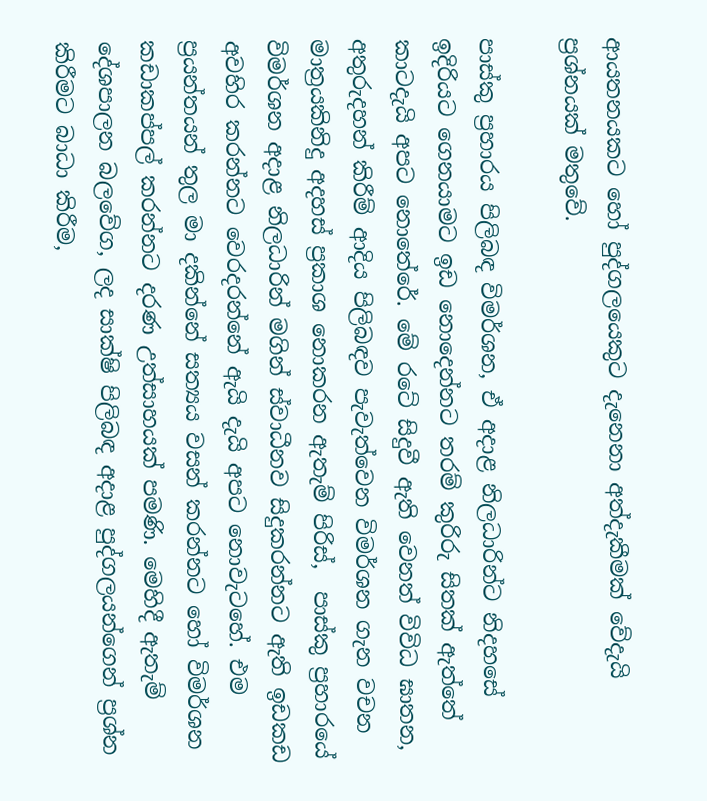ආයතනයකට හෝ පුද්ගලයෙකුට දැනෙනා අත්දැකීමක් වේදැයි ප්‍රශ්නයක් මතුවේ.

පාස්කු ප්‍රහාරය පිලිබඳ විමර්ශන, ඒ අදාළ නිලධාරින්ට නිදහසේ ඉදිරියට ගෙනයාමට ඉඩ නොදෙන්නට තරම් කුරිරු සිතක් ඇත්තේ කාටදැයි අපට නොතේරේ. මේ රටේ සිදුවී ඇති වෙනත් විවිධ ඝාතන, අතුරුදහන් කිරීම් ආදිය පිලිබඳව පැවැත්වෙන විමර්ශන ගැන වචන මාත්‍රයකිනිදු අදහස් ප්‍රකාශ නොකරන ඇතැම් පිරිස්,  පාස්කු ප්‍රහාරයේ විමර්ශන අදාළ නිලධාරින් මගින් ස්වාධීනව සිදුකරන්නට ඇති ඉඩකඩ අවහිර කරන්නට වෙරදරන්නේ ඇයි දැයි අපට නොවැටහේ. එම ප්‍රයන්තයන් තුල මා දකින්නේ සත්‍යය වසන් කරන්නට හෝ විමර්ශන  කඩාකප්පල් කරන්නට දරණ උත්සාහයක් පමණි. මෙහිදී ඇතැම් දේශපාලන බලවේග, ලද සාක්ෂි පිලිබඳ අදාළ පුද්ගලයන්ගෙන් ප්‍රශ්න කිරීමට බාධා කිරීම,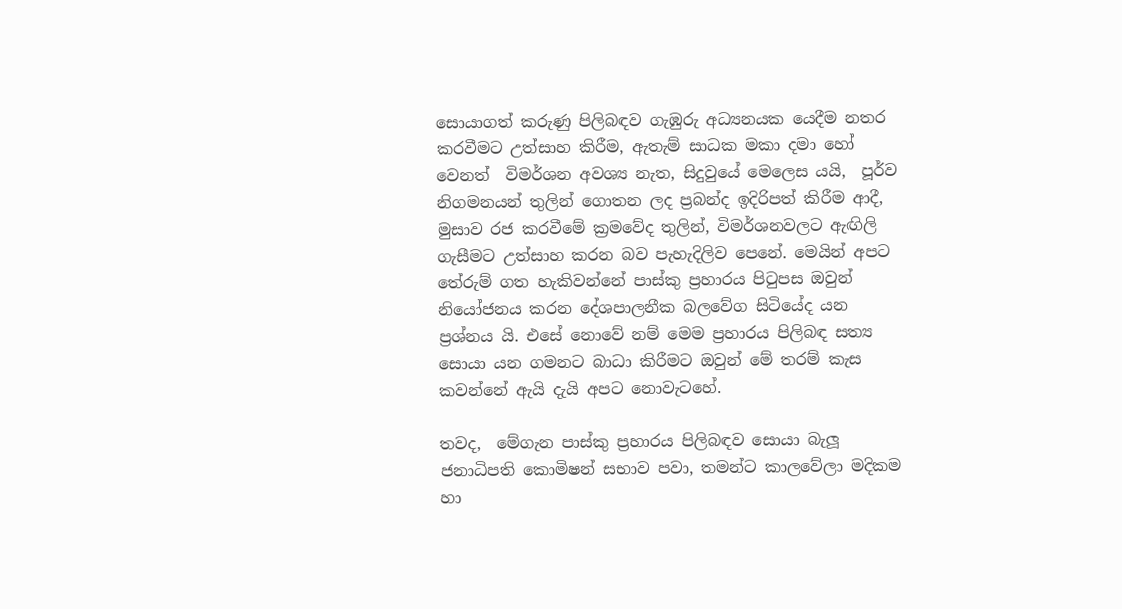සොයාගත් කරුණු පිලිබඳව ගැඹුරු අධ්‍යනයක යෙදීම නතර කරවීමට උත්සාහ කිරීම, ඇතැම් සාධක මකා දමා හෝ වෙනත්  විමර්ශන අවශ්‍ය නැත, සිදුවුයේ මෙලෙස යයි,  පූර්ව නිගමනයන් තුලින් ගොතන ලද ප්‍රබන්ද ඉදිරිපත් කිරීම ආදී,  මුසාව රජ කරවීමේ ක්‍රමවේද තුලින්, විමර්ශනවලට ඇඟිලි ගැසීමට උත්සාහ කරන බව පැහැදිලිව පෙනේ. මෙයින් අපට තේරුම් ගත හැකිවන්නේ පාස්කු ප්‍රහාරය පිටුපස ඔවුන් නියෝජනය කරන දේශපාලනීක බලවේග සිටියේද යන ප්‍රශ්නය යි. එසේ නොවේ නම් මෙම ප්‍රහාරය පිලිබඳ සත්‍ය සොයා යන ගමනට බාධා කිරීමට ඔවුන් මේ තරම් කැස කවන්නේ ඇයි දැයි අපට නොවැටහේ.

තවද,  මේගැන පාස්කු ප්‍රහාරය පිලිබඳව සොයා බැලූ ජනාධිපති කොමිෂන් සභාව පවා, තමන්ට කාලවේලා මදිකම හා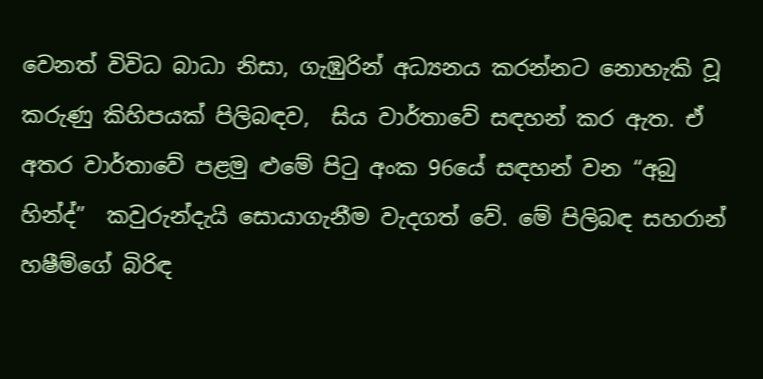වෙනත් විවිධ බාධා නිසා, ගැඹුරින් අධ්‍යනය කරන්නට නොහැකි වූ  කරුණු කිහිපයක් පිලිබඳව,  සිය වාර්තාවේ සඳහන් කර ඇත. ඒ අතර වාර්තාවේ පළමු ළුමේ පිටු අංක 96යේ සඳහන් වන “අබු හින්ද්”  කවුරුන්දැයි සොයාගැනීම වැදගත් වේ. මේ පිලිබඳ සහරාන් හෂීම්ගේ බිරිඳ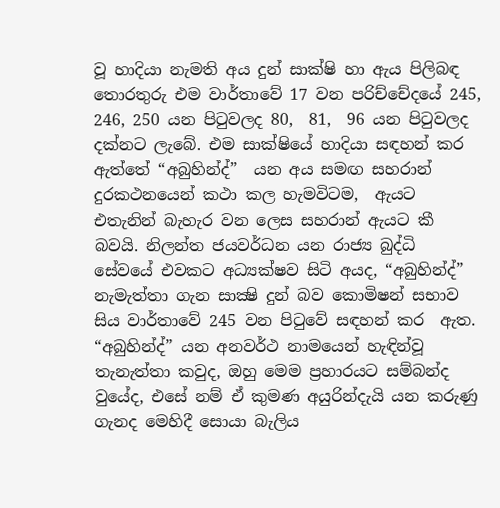වූ හාදියා නැමති අය දුන් සාක්ෂි හා ඇය පිලිබඳ තොරතුරු එම වාර්තාවේ 17 වන පරිච්චේදයේ 245, 246, 250 යන පිටුවලද 80,  81,  96 යන පිටුවලද දක්නට ලැබේ. එම සාක්ෂියේ හාදියා සඳහන් කර ඇත්තේ “අබුහින්ද්”  යන අය සමඟ සහරාන් දුරකථනයෙන් කථා කල හැමවිටම,  ඇයට එතැනින් බැහැර වන ලෙස සහරාන් ඇයට කී බවයි. නිලන්ත ජයවර්ධන යන රාජ්‍ය බුද්ධි සේවයේ එවකට අධ්‍යක්ෂව සිටි අයද, “අබුහින්ද්” නැමැත්තා ගැන සාක්‍ෂි දුන් බව කොමිෂන් සභාව සිය වාර්තාවේ 245 වන පිටුවේ සඳහන් කර  ඇත. “අබුහින්ද්” යන අනවර්ථ නාමයෙන් හැඳින්වූ තැනැත්තා කවුද, ඔහු මෙම ප්‍රහාරයට සම්බන්ද වුයේද, එසේ නම් ඒ කුමණ අයුරින්දැයි යන කරුණු ගැනද මෙහිදී සොයා බැලිය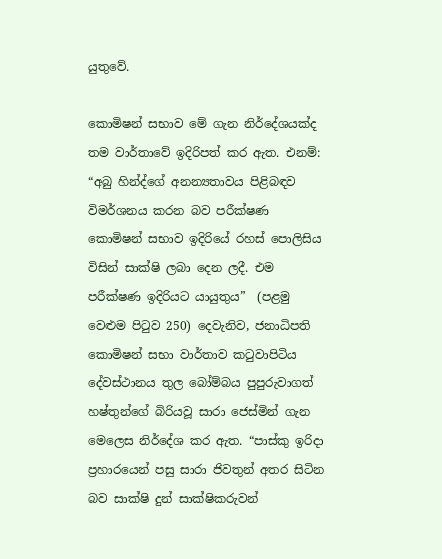යුතුවේ.

කොමිෂන් සභාව මේ ගැන නිර්දේශයක්ද තම වාර්තාවේ ඉදිරිපත් කර ඇත. එනම්: “අබු හින්ද්ගේ අනන්‍යතාවය පිළිබඳව විමර්ශනය කරන බව පරීක්ෂණ කොමිෂන් සභාව ඉදිරියේ රහස් පොලිසිය විසින් සාක්ෂි ලබා දෙන ලදී. එම පරීක්ෂණ ඉදිරියට යායුතුය”  (පළමු වෙළුම පිටුව 250) දෙවැනිව, ජනාධිපති කොමිෂන් සභා වාර්තාව කටුවාපිටිය දේවස්ථානය තුල බෝම්බය පුපුරුවාගත් හෂ්තුන්ගේ බිරියවූ සාරා ජෙස්මින් ගැන මෙලෙස නිර්දේශ කර ඇත. “පාස්කු ඉරිදා ප්‍රහාරයෙන් පසු සාරා ජිවතුන් අතර සිටින බව සාක්ෂි දුන් සාක්ෂිකරුවන්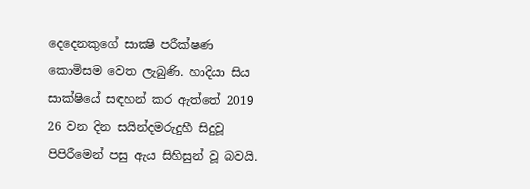දෙදෙනකුගේ සාක්‍ෂි පරීක්ෂණ කොමිසම වෙත ලැබුණි. හාදියා සිය සාක්ෂියේ සඳහන් කර ඇත්තේ 2019 26 වන දින සයින්දමරුදුහී සිදුවූ පිපිරීමෙන් පසු ඇය සිහිසුන් වූ බවයි.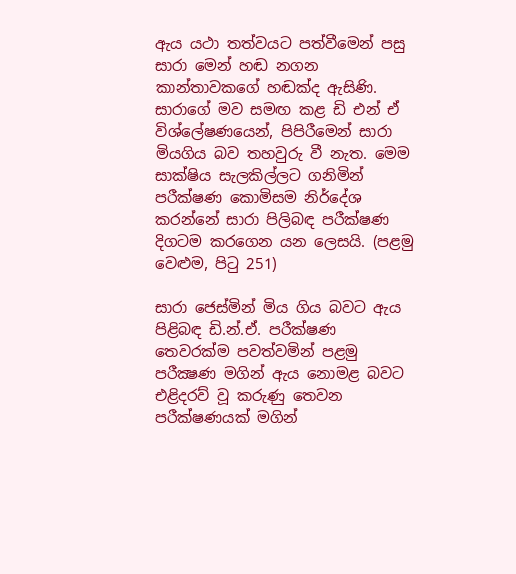ඇය යථා තත්වයට පත්වීමෙන් පසු සාරා මෙන් හඬ නගන කාන්තාවකගේ හඬක්ද ඇසිණි. සාරාගේ මව සමඟ කළ ඩි එන් ඒ විශ්ලේෂණයෙන්, පිපිරීමෙන් සාරා මියගිය බව තහවුරු වී නැත. මෙම සාක්ෂිය සැලකිල්ලට ගනිමින් පරීක්ෂණ කොමිසම නිර්දේශ කරන්නේ සාරා පිලිබඳ පරීක්ෂණ දිගටම කරගෙන යන ලෙසයි. (පළමු වෙළුම, පිටු 251)

සාරා ජෙස්මින් මිය ගිය බවට ඇය පිළිබඳ ඩි.න්.ඒ. පරීක්ෂණ තෙවරක්ම පවත්වමින් පළමු පරීක්‍ෂණ මගින් ඇය නොමළ බවට එළිදරව් වූ කරුණු තෙවන පරීක්ෂණයක් මගින්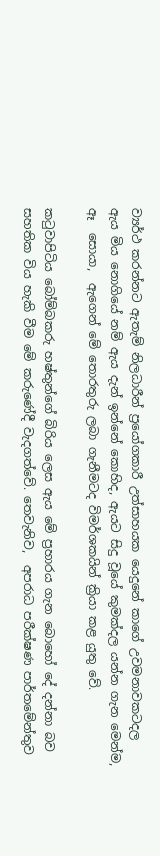ව්‍යර්ථ කරන්නට ඇතැම් නිලධාරීන් ප්‍රයෝගකාරී උත්සාහයක යෙදුනේ කාගේ උවමනාවකටදල ඇය මිය නොගියේ නම් ඇය දැන් ඉන්නේ කොහිද, ඇයට සිදු වූයේ කුමක්දල යන්න ගැන මෙන්ම, ඈ  සොයා,  ඇගෙන් මේ තොරතුරු ලබා ගැනීමටද විමර්ශකයින් ක්‍රියා කළ යුතු වේ.

කටුවාපිටිය බෝම්බකරු හෂ්තුන්ගේ බිරිය ලෙස ඇය මේ ප්‍රහාරය ගැන බොහෝ දේ දන්නා බව සහතික විය හැකි වීම මේ කරුණේදී වැදගත්වේ. තෙවැනිව,  අපරාධ පරීක්ෂණ පාර්තමේන්තුව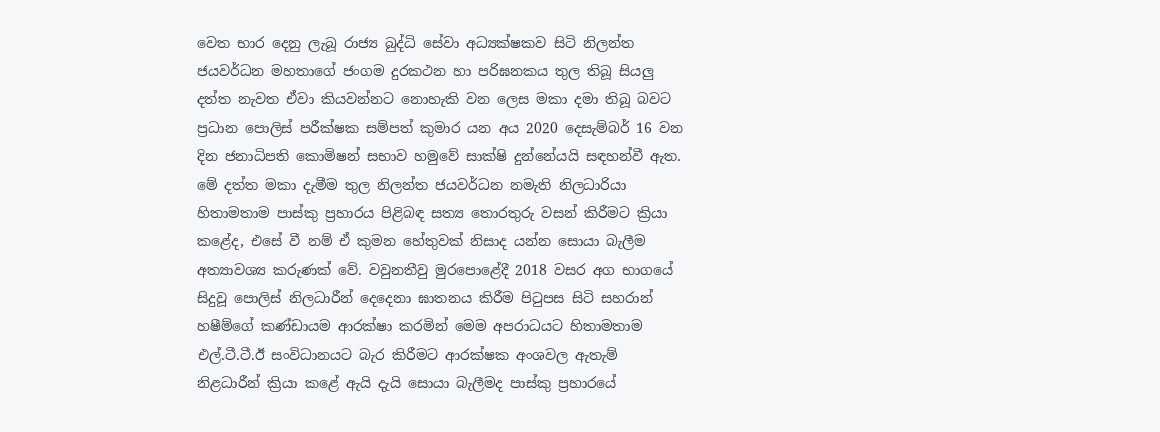වෙත භාර දෙනු ලැබූ රාජ්‍ය බුද්ධි සේවා අධ්‍යක්ෂකව සිටි නිලන්ත ජයවර්ධන මහතාගේ ජංගම දුරකථන හා පරිඝනකය තුල තිබූ සියලු දත්ත නැවත ඒවා කියවන්නට නොහැකි වන ලෙස මකා දමා තිබූ බවට ප්‍රධාන පොලිස් පරීක්ෂක සම්පත් කුමාර යන අය 2020 දෙසැම්බර් 16 වන දින ජනාධිපති කොමිෂන් සභාව හමුවේ සාක්ෂි දුන්නේයයි සඳහන්වී ඇත. මේ දත්ත මකා දැමීම තුල නිලන්ත ජයවර්ධන නමැති නිලධාරියා හිතාමතාම පාස්කු ප්‍රහාරය පිළිබඳ සත්‍ය තොරතුරු වසන් කිරීමට ක්‍රියා කළේද, එසේ වී නම් ඒ කුමන හේතුවක් නිසාද යන්න සොයා බැලීම අත්‍යාවශ්‍ය කරුණක් වේ. වවුනතීවු මුරපොළේදී 2018 වසර අග භාගයේ සිදුවූ පොලිස් නිලධාරීන් දෙදෙනා ඝාතනය කිරීම පිටුපස සිටි සහරාන් හෂීම්ගේ කණ්ඩායම ආරක්ෂා කරමින් මෙම අපරාධයට හිතාමතාම එල්.ටී.ටී.ඊ සංවිධානයට බැර කිරීමට ආරක්ෂක අංශවල ඇතැම් නිළධාරීන් ක්‍රියා කළේ ඇයි දැයි සොයා බැලීමද පාස්කු ප්‍රහාරයේ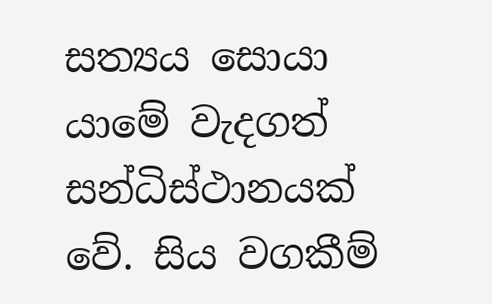සත්‍යය සොයා යාමේ වැදගත් සන්ධිස්ථානයක් වේ. සිය වගකීම්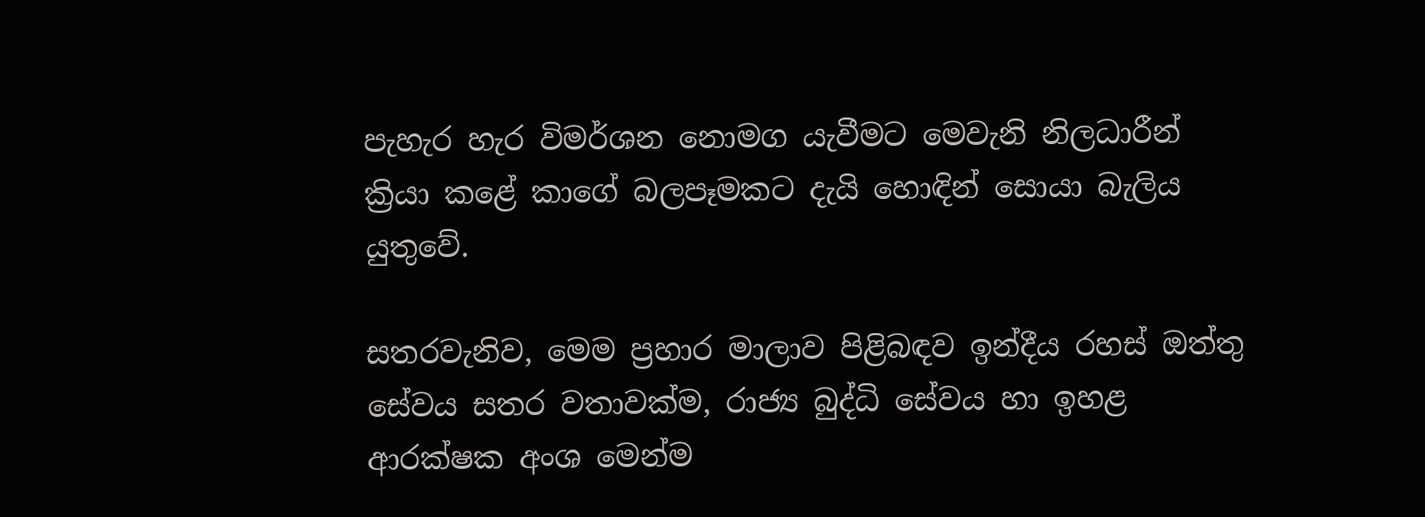පැහැර හැර විමර්ශන නොමග යැවීමට මෙවැනි නිලධාරීන් ක්‍රියා කළේ කාගේ බලපෑමකට දැයි හොඳින් සොයා බැලිය යුතුවේ.

සතරවැනිව, මෙම ප්‍රහාර මාලාව පිළිබඳව ඉන්දීය රහස් ඔත්තු සේවය සතර වතාවක්ම, රාජ්‍ය බුද්ධි සේවය හා ඉහළ ආරක්ෂක අංශ මෙන්ම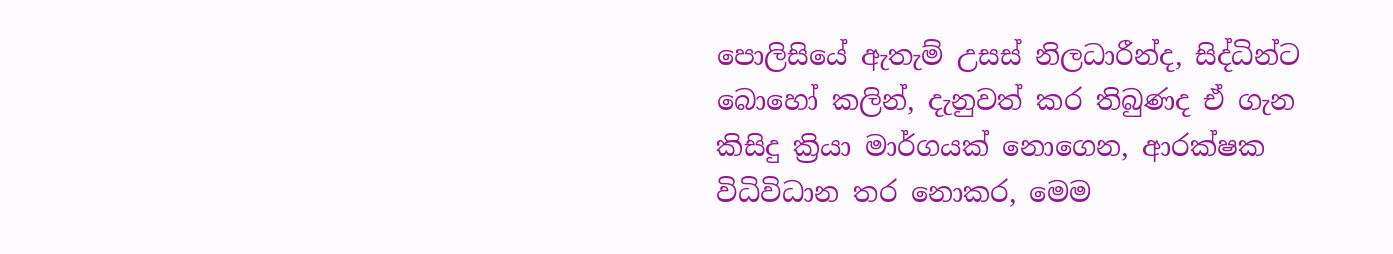පොලිසියේ ඇතැම් උසස් නිලධාරීන්ද, සිද්ධින්ට බොහෝ කලින්, දැනුවත් කර තිබුණද ඒ ගැන කිසිදු ක්‍රියා මාර්ගයක් නොගෙන, ආරක්ෂක විධිවිධාන තර නොකර, මෙම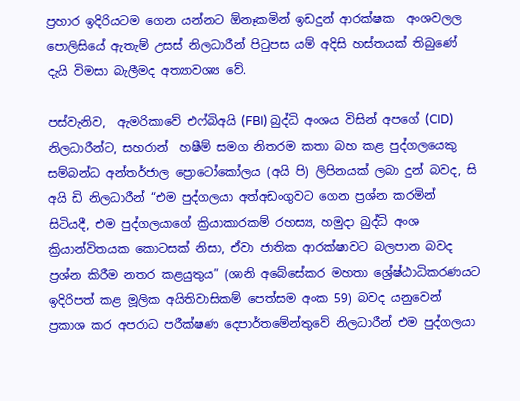ප්‍රහාර ඉදිරියටම ගෙන යන්නට ඕනෑකමින් ඉඩදුන් ආරක්ෂක  අංශවලල පොලිසියේ ඇතැම් උසස් නිලධාරීන් පිටුපස යම් අදිසි හස්තයක් තිබුණේ දැයි විමසා බැලීමද අත්‍යාවශ්‍ය වේ.

පස්වැනිව,  ඇමරිකාවේ එෆ්බිඅයි (FBI) බුද්ධි අංශය විසින් අපගේ (CID) නිලධාරීන්ට, සහරාන්  හෂීම් සමග නිතරම කතා බහ කළ පුද්ගලයෙකු සම්බන්ධ අන්තර්ජාල ප්‍රොටෝකෝලය (අයි පි) ලිපිනයක් ලබා දුන් බවද, සි අයි ඩි නිලධාරීන් “එම පුද්ගලයා අත්අඩංගුවට ගෙන ප්‍රශ්න කරමින් සිටියදී, එම පුද්ගලයාගේ ක්‍රියාකාරකම් රහස්‍ය, හමුදා බුද්ධි අංශ ක්‍රියාන්විතයක කොටසක් නිසා, ඒවා ජාතික ආරක්ෂාවට බලපාන බවද ප්‍රශ්න කිරීම නතර කළයුතුය” (ශානි අබේසේකර මහතා ශ්‍රේෂ්ඨාධිකරණයට ඉදිරිපත් කළ මූලික අයිතිවාසිකම් පෙත්සම අංක 59) බවද යනුවෙන්  ප්‍රකාශ කර අපරාධ පරීක්ෂණ දෙපාර්තමේන්තුවේ නිලධාරීන් එම පුද්ගලයා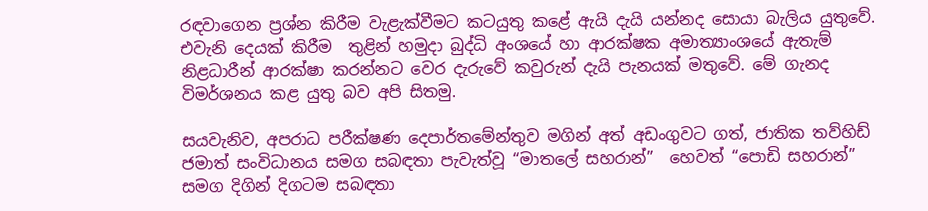රඳවාගෙන ප්‍රශ්න කිරීම වැළැක්වීමට කටයුතු කළේ ඇයි දැයි යන්නද සොයා බැලිය යුතුවේ. එවැනි දෙයක් කිරීම  තුළින් හමුදා බුද්ධි අංශයේ හා ආරක්ෂක අමාත්‍යාංශයේ ඇතැම් නිළධාරීන් ආරක්ෂා කරන්නට වෙර දැරුවේ කවුරුන් දැයි පැනයක් මතුවේ. මේ ගැනද විමර්ශනය කළ යුතු බව අපි සිතමු.

සයවැනිව, අපරාධ පරීක්ෂණ දෙපාර්තමේන්තුව මගින් අත් අඩංගුවට ගත්, ජාතික තව්හිඩ් ජමාත් සංවිධානය සමග සබඳතා පැවැත්වූ “මාතලේ සහරාන්”  හෙවත් “පොඩි සහරාන්”  සමග දිගින් දිගටම සබඳතා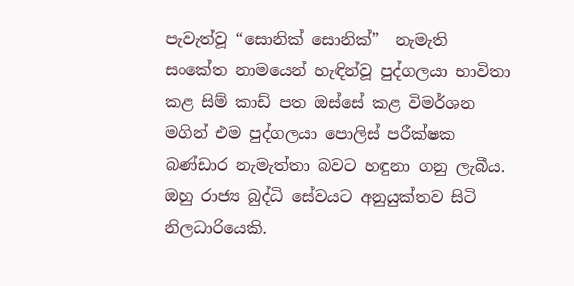පැවැත්වූ “සොනික් සොනික්”  නැමැති සංකේත නාමයෙන් හැඳින්වූ පුද්ගලයා භාවිතා කළ සිම් කාඩ් පත ඔස්සේ කළ විමර්ශන මගින් එම පුද්ගලයා පොලිස් පරීක්ෂක බණ්ඩාර නැමැත්තා බවට හඳුනා ගනු ලැබීය. ඔහු රාජ්‍ය බුද්ධි සේවයට අනුයුක්තව සිටි නිලධාරියෙකි.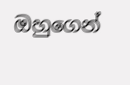ඔහුගෙන්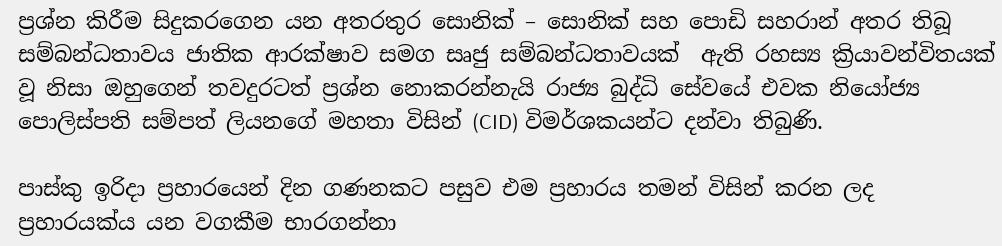ප්‍රශ්න කිරීම සිදුකරගෙන යන අතරතුර සොනික් – සොනික් සහ පොඩි සහරාන් අතර තිබූ සම්බන්ධතාවය ජාතික ආරක්ෂාව සමග සෘජු සම්බන්ධතාවයක්  ඇති රහස්‍ය ක්‍රියාවන්විතයක් වූ නිසා ඔහුගෙන් තවදුරටත් ප්‍රශ්න නොකරන්නැයි රාජ්‍ය බුද්ධි සේවයේ එවක නියෝජ්‍ය පොලිස්පති සම්පත් ලියනගේ මහතා විසින් (CID) විමර්ශකයන්ට දන්වා තිබුණි.

පාස්කු ඉරිදා ප්‍රහාරයෙන් දින ගණනකට පසුව එම ප්‍රහාරය තමන් විසින් කරන ලද ප්‍රහාරයක්ය යන වගකීම භාරගන්නා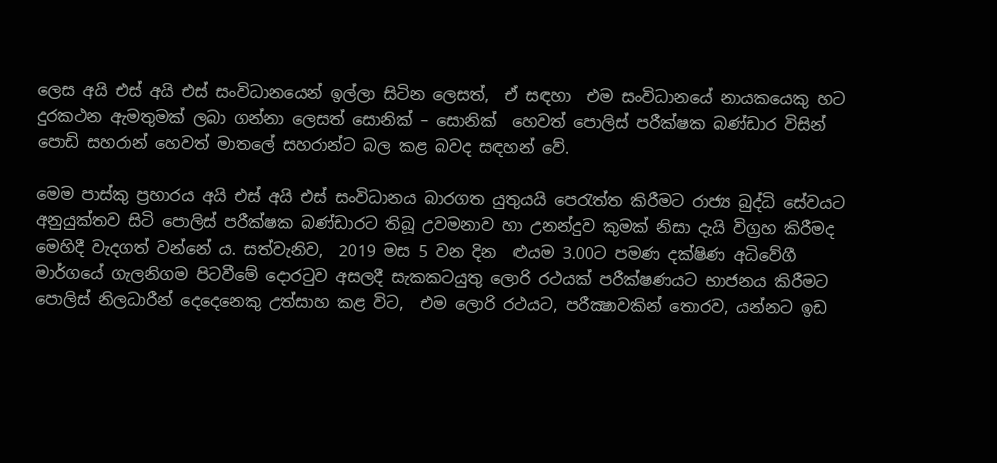ලෙස අයි එස් අයි එස් සංවිධානයෙන් ඉල්ලා සිටින ලෙසත්,  ඒ සඳහා  එම සංවිධානයේ නායකයෙකු හට දුරකථන ඇමතුමක් ලබා ගන්නා ලෙසත් සොනික් – සොනික්  හෙවත් පොලිස් පරීක්ෂක බණ්ඩාර විසින් පොඩි සහරාන් හෙවත් මාතලේ සහරාන්ට බල කළ බවද සඳහන් වේ.

මෙම පාස්කු ප්‍රහාරය අයි එස් අයි එස් සංවිධානය බාරගත යුතුයයි පෙරැත්ත කිරීමට රාජ්‍ය බුද්ධි සේවයට අනුයුක්තව සිටි පොලිස් පරීක්ෂක බණ්ඩාරට තිබූ උවමනාව හා උනන්දුව කුමක් නිසා දැයි විග්‍රහ කිරීමද මෙහිදී වැදගත් වන්නේ ය. සත්වැනිව,  2019 මස 5 වන දින  ළුයම 3.00ට පමණ දක්ෂිණ අධිවේගී මාර්ගයේ ගැලනිගම පිටවීමේ දොරටුව අසලදී සැකකටයුතු ලොරි රථයක් පරීක්ෂණයට භාජනය කිරීමට පොලිස් නිලධාරීන් දෙදෙනෙකු උත්සාහ කළ විට,  එම ලොරි රථයට, පරීක්‍ෂාවකින් තොරව, යන්නට ඉඩ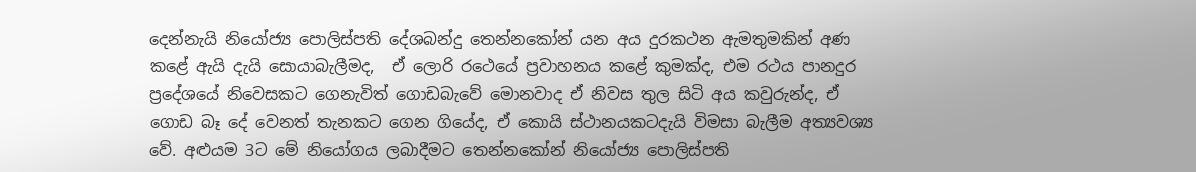දෙන්නැයි නියෝජ්‍ය පොලිස්පති දේශබන්දු තෙන්නකෝන් යන අය දුරකථන ඇමතුමකින් අණ කළේ ඇයි දැයි සොයාබැලීමද,  ඒ ලොරි රථෙයේ ප්‍රවාහනය කළේ කුමක්ද, එම රථය පානදුර ප්‍රදේශයේ නිවෙසකට ගෙනැවිත් ගොඩබැවේ මොනවාද ඒ නිවස තුල සිටි අය කවුරුන්ද, ඒ ගොඩ බෑ දේ වෙනත් තැනකට ගෙන ගියේද, ඒ කොයි ස්ථානයකටදැයි විමසා බැලීම අත්‍යවශ්‍ය වේ. අළුයම 3ට මේ නියෝගය ලබාදීමට තෙන්නකෝන් නියෝජ්‍ය පොලිස්පති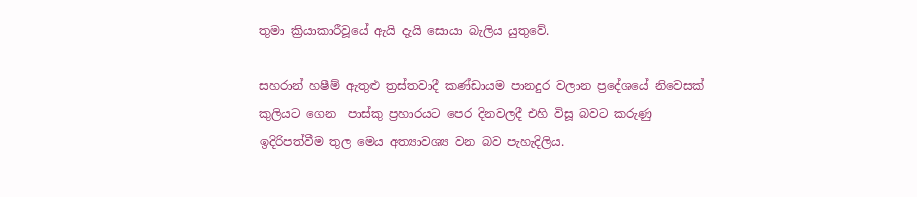තුමා ක්‍රියාකාරීවූයේ ඇයි දැයි සොයා බැලිය යුතුවේ.

සහරාන් හෂීම් ඇතුළු ත්‍රස්තවාදී කණ්ඩායම පානදුර වලාන ප්‍රදේශයේ නිවෙසක් කුලියට ගෙන  පාස්කු ප්‍රහාරයට පෙර දිනවලදී එහි විසූ බවට කරුණු ඉදිරිපත්වීම තුල මෙය අත්‍යාවශ්‍ය වන බව පැහැදිලිය.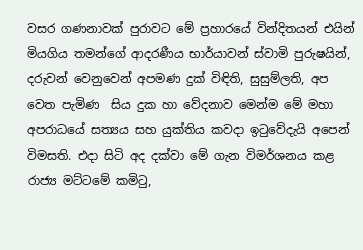වසර ගණනාවක් පුරාවට මේ ප්‍රහාරයේ වින්දිතයන් එයින් මියගිය තමන්ගේ ආදරණීය භාර්යාවන් ස්වාමි පුරුෂයින්, දරුවන් වෙනුවෙන් අපමණ දුක් විඳිති, සුසුම්ලති, අප වෙත පැමිණ  සිය දුක හා වේදනාව මෙන්ම මේ මහා අපරාධයේ සත්‍යය සහ යුක්තිය කවදා ඉටුවේදැයි අපෙන් විමසති. එදා සිටි අද දක්වා මේ ගැන විමර්ශනය කළ රාජ්‍ය මට්ටමේ කමිටු,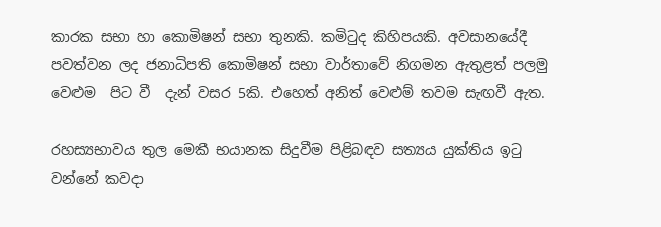කාරක සභා හා කොමිෂන් සභා තුනකි. කමිටුද කිහිපයකි. අවසානයේදී පවත්වන ලද ජනාධිපති කොමිෂන් සභා වාර්තාවේ නිගමන ඇතුළත් පලමු වෙළුම  පිට වී  දැන් වසර 5කි. එහෙත් අනිත් වෙළුම් තවම සැඟවී ඇත.

රහස්‍යභාවය තුල මෙකී භයානක සිදුවීම පිළිබඳව සත්‍යය යුක්තිය ඉටු වන්නේ කවදා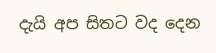දැයි අප සිතට වද දෙන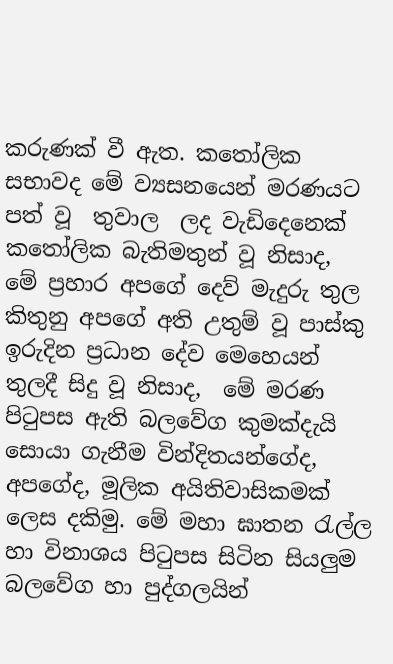කරුණක් වී ඇත. කතෝලික සභාවද මේ ව්‍යසනයෙන් මරණයට පත් වූ  තුවාල  ලද වැඩිදෙනෙක් කතෝලික බැතිමතුන් වූ නිසාද,  මේ ප්‍රහාර අපගේ දෙව් මැදුරු තුල කිතුනු අපගේ අති උතුම් වූ පාස්කු ඉරුදින ප්‍රධාන දේව මෙහෙයන් තුලදී සිදු වූ නිසාද,  මේ මරණ  පිටුපස ඇති බලවේග කුමක්දැයි සොයා ගැනීම වින්දිතයන්ගේද, අපගේද, මූලික අයිතිවාසිකමක් ලෙස දකිමු. මේ මහා ඝාතන රැල්ල හා විනාශය පිටුපස සිටින සියලුම බලවේග හා පුද්ගලයින්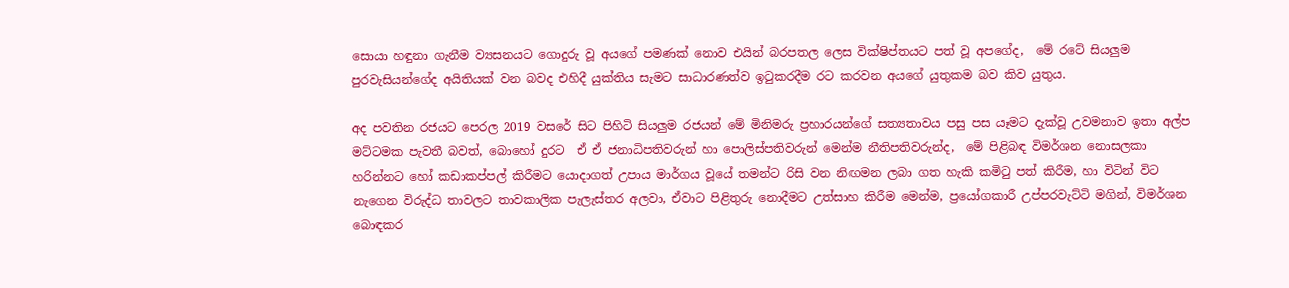සොයා හඳුනා ගැනීම ව්‍යසනයට ගොදුරු වූ අයගේ පමණක් නොව එයින් බරපතල ලෙස වික්ෂිප්තයට පත් වූ අපගේද,  මේ රටේ සියලුම පුරවැසියන්ගේද අයිතියක් වන බවද එහිදී යුක්තිය සැමට සාධාරණත්ව ඉටුකරදීම රට කරවන අයගේ යුතුකම බව කිව යුතුය.

අද පවතින රජයට පෙරල 2019 වසරේ සිට පිහිටි සියලුම රජයන් මේ මිනිමරු ප්‍රහාරයන්ගේ සත්‍යතාවය පසු පස යෑමට දැක්වූ උවමනාව ඉතා අල්ප මට්ටමක පැවතී බවත්, බොහෝ දුරට  ඒ ඒ ජනාධිපතිවරුන් හා පොලිස්පතිවරුන් මෙන්ම නීතිපතිවරුන්ද,  මේ පිළිබඳ විමර්ශන නොසලකා හරින්නට හෝ කඩාකප්පල් කිරීමට යොදාගත් උපාය මාර්ගය වූයේ තමන්ට රිසි වන නිඟමන ලබා ගත හැකි කමිටු පත් කිරීම, හා විටින් විට නැගෙන විරුද්ධ තාවලට තාවකාලික පැලැස්තර අලවා, ඒවාට පිළිතුරු නොදීමට උත්සාහ කිරීම මෙන්ම, ප්‍රයෝගකාරී උප්පරවැට්ටි මගින්, විමර්ශන බොඳකර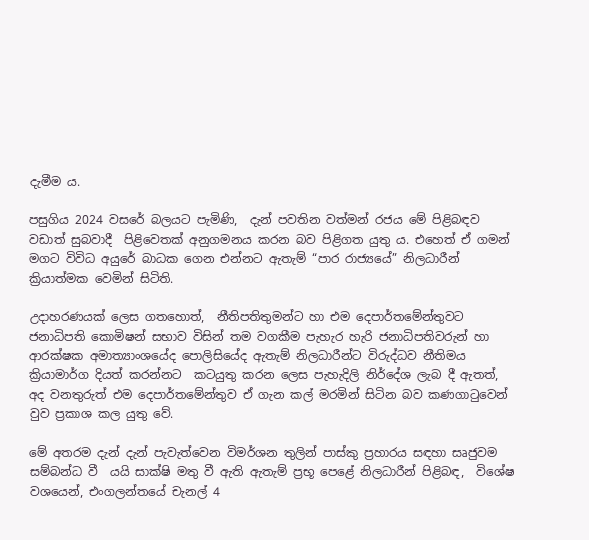දැමීම ය.

පසුගිය 2024 වසරේ බලයට පැමිණි,  දැන් පවතින වත්මන් රජය මේ පිළිබඳව වඩාත් සුබවාදී  පිළිවෙතක් අනුගමනය කරන බව පිළිගත යුතු ය. එහෙත් ඒ ගමන් මගට විවිධ අයුරේ බාධක ගෙන එන්නට ඇතැම් “පාර රාජ්‍යයේ” නිලධාරීන් ක්‍රියාත්මක වෙමින් සිටිති.

උදාහරණයක් ලෙස ගතහොත්,  නීතිපතිතුමන්ට හා එම දෙපාර්තමේන්තුවට ජනාධිපති කොමිෂන් සභාව විසින් තම වගකීම පැහැර හැරි ජනාධිපතිවරුන් හා ආරක්ෂක අමාත්‍යාංශයේද පොලිසියේද ඇතැම් නිලධාරීන්ට විරුද්ධව නීතිමය ක්‍රියාමාර්ග දියත් කරන්නට  කටයුතු කරන ලෙස පැහැදිලි නිර්දේශ ලැබ දී ඇතත්,  අද වනතුරුත් එම දෙපාර්තමේන්තුව ඒ ගැන කල් මරමින් සිටින බව කණගාටුවෙන් වුව ප්‍රකාශ කල යුතු වේ.

මේ අතරම දැන් දැන් පැවැත්වෙන විමර්ශන තුලින් පාස්කු ප්‍රහාරය සඳහා සෘජුවම සම්බන්ධ වී  යයි සාක්ෂි මතු වී ඇති ඇතැම් ප්‍රභූ පෙළේ නිලධාරීන් පිළිබඳ,  විශේෂ වශයෙන්, එංගලන්තයේ චැනල් 4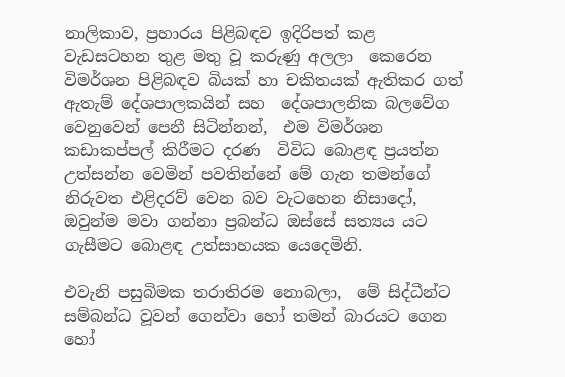නාලිකාව, ප්‍රහාරය පිළිබඳව ඉදිරිපත් කළ වැඩසටහන තුළ මතු වූ කරුණු අලලා  කෙරෙන විමර්ශන පිළිබඳව බියක් හා චකිතයක් ඇතිකර ගත් ඇතැම් දේශපාලකයින් සහ  දේශපාලනික බලවේග වෙනුවෙන් පෙනී සිටින්නන්,  එම විමර්ශන කඩාකප්පල් කිරීමට දරණ  විවිධ බොළඳ ප්‍රයත්න උත්සන්න වෙමින් පවතින්නේ මේ ගැන තමන්ගේ නිරුවත එළිදරව් වෙන බව වැටහෙන නිසාදෝ, ඔවුන්ම මවා ගන්නා ප්‍රබන්ධ ඔස්සේ සත්‍යය යට ගැසීමට බොළඳ උත්සාහයක යෙදෙමිනි.

එවැනි පසුබිමක තරාතිරම නොබලා,  මේ සිද්ධීන්ට සම්බන්ධ වූවන් ගෙන්වා හෝ තමන් බාරයට ගෙන හෝ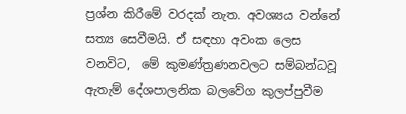ප්‍රශ්න කිරීමේ වරදක් නැත. අවශ්‍යය වන්නේ සත්‍ය සෙවීමයි. ඒ සඳහා අවංක ලෙස  වනවිට,  මේ කුමණ්ත්‍රණනවලට සම්බන්ධවූ ඇතැම් දේශපාලනික බලවේග කුලප්පුවීම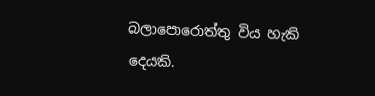බලාපොරොත්තු විය හැකි දෙයකි.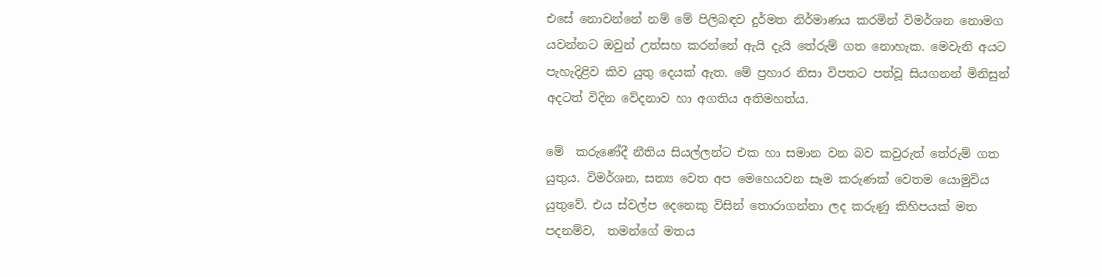එසේ නොවන්නේ නම් මේ පිලිබඳව දුර්මත නිර්මාණය කරමින් විමර්ශන නොමග යවන්නට ඔවුන් උත්සහ කරන්නේ ඇයි දැයි තේරුම් ගත නොහැක. මෙවැනි අයට පැහැදිළිව කිව යුතු දෙයක් ඇත. මේ ප්‍රහාර නිසා විපතට පත්වූ සියගනන් මිනිසුන් අදටත් විදින වේදනාව හා අගතිය අතිමහත්ය.

මේ  කරුණේදී නීතිය සියල්ලන්ට එක හා සමාන වන බව කවුරුත් තේරුම් ගත යුතුය. විමර්ශන, සත්‍ය වෙත අප මෙහෙයවන සෑම කරුණක් වෙතම යොමුවිය යුතුවේ. එය ස්වල්ප දෙනෙකු විසින් තොරාගන්නා ලද කරුණු කිහිපයක් මත පදනම්ව,  තමන්ගේ මතය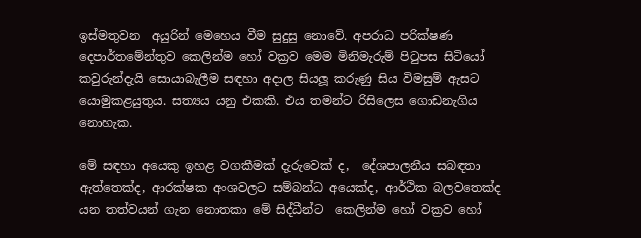ඉස්මතුවන  අයුරින් මෙහෙය වීම සුදුසු නොවේ. අපරාධ පරික්ෂණ දෙපාර්තමේන්තුව කෙලින්ම හෝ වක්‍රව මෙම මිනිමැරුම් පිටුපස සිටියෝ කවුරුන්දැයි සොයාබැලීම සඳහා අදාල සියලූ කරුණු සිය විමසුම් ඇසට යොමුකළයුතුය. සත්‍යය යනු එකකි. එය තමන්ට රිසිලෙස ගොඩනැගිය නොහැක.

මේ සඳහා අයෙකු ඉහළ වගකීමක් දැරුවෙක් ද,  දේශපාලනීය සබඳතා ඇත්තෙක්ද, ආරක්ෂක අංශවලට සම්බන්ධ අයෙක්ද, ආර්ථික බලවතෙක්ද යන තත්වයන් ගැන නොතකා මේ සිද්ධීන්ට  කෙලින්ම හෝ වක්‍රව හෝ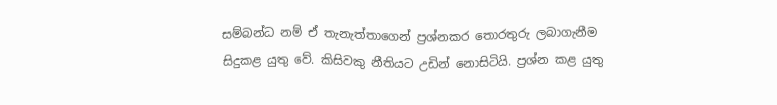සම්බන්ධ නම් ඒ තැනැත්තාගෙන් ප්‍රශ්නකර තොරතුරු ලබාගැනීම සිදුකළ යුතු වේ. කිසිවකු නීතියට උඩින් නොසිටියි. ප්‍රශ්න කළ යුතු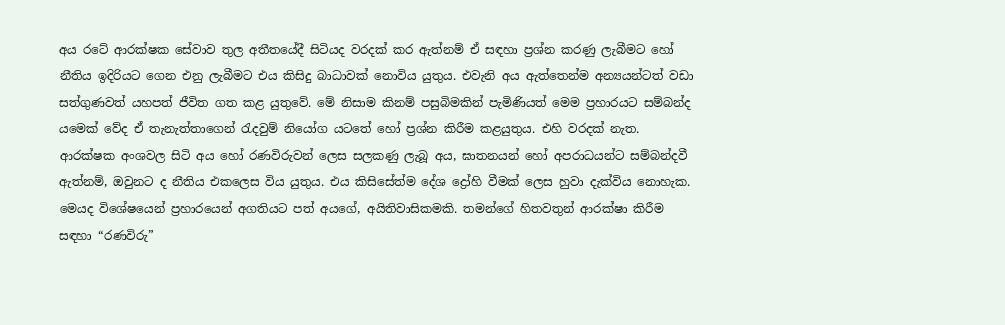අය රටේ ආරක්ෂක සේවාව තුල අතීතයේදී සිටියද වරදක් කර ඇත්නම් ඒ සඳහා ප්‍රශ්න කරණු ලැබීමට හෝ නීතිය ඉදිරියට ගෙන එනු ලැබීමට එය කිසිදු බාධාවක් නොවිය යුතුය. එවැනි අය ඇත්තෙන්ම අන්‍යයන්ටත් වඩා සත්ගුණවත් යහපත් ජීවිත ගත කළ යුතුවේ. මේ නිසාම කිනම් පසුබිමකින් පැමිණියත් මෙම ප්‍රහාරයට සම්බන්ද යමෙක් වේද ඒ තැනැත්තාගෙන් රැදවුම් නියෝග යටතේ හෝ ප්‍රශ්න කිරීම කළයුතුය. එහි වරදක් නැත. ආරක්ෂක අංශවල සිටි අය හෝ රණවිරුවන් ලෙස සලකණු ලැබූ අය, ඝාතනයන් හෝ අපරාධයන්ට සම්බන්දවී ඇත්නම්, ඔවුනට ද නීතිය එකලෙස විය යුතුය. එය කිසිසේත්ම දේශ ද්‍රෝහි වීමක් ලෙස හුවා දැක්විය නොහැක.  මෙයද විශේෂයෙන් ප්‍රහාරයෙන් අගතියට පත් අයගේ, අයිතිවාසිකමකි. තමන්ගේ හිතවතුන් ආරක්ෂා කිරීම සඳහා “රණවිරු”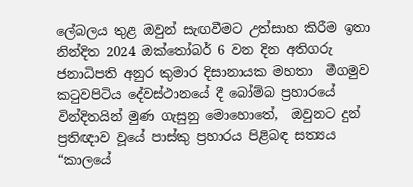ලේබලය තුළ ඔවුන් සැඟවීමට උත්සාහ කිරීම ඉතා නින්දිත 2024 ඔක්තෝබර් 6 වන දින අතිගරු ජනාධිපති අනුර කුමාර දිසානායක මහතා  මීගමුව කටුවපිටිය දේවස්ථානයේ දී බෝම්බ ප්‍රහාරයේ වින්දිතයින් මුණ ගැසුනු මොහොතේ,  ඔවුනට දුන් ප්‍රතිඥාව වූයේ පාස්කු ප්‍රහාරය පිළිබඳ සත්‍යය “කාලයේ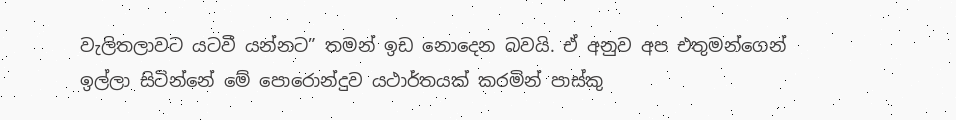වැලිතලාවට යටවී යන්නට” තමන් ඉඩ නොදෙන බවයි. ඒ අනුව අප එතුමන්ගෙන් ඉල්ලා සිටින්නේ මේ පොරොන්දුව යථාර්තයක් කරමින් පාස්කු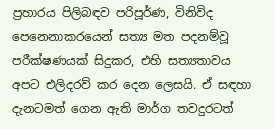ප්‍රහාරය පිලිබඳව පරිපූර්ණ, විනිවිද පෙනෙනාකරයෙන් සත්‍ය මත පදනම්වූ පරීක්ෂණයක් සිදුකර, එහි සත්‍යතාවය අපට එලිදරව් කර දෙන ලෙසයි. ඒ සඳහා දැනටමත් ගෙන ඇති මාර්ග තවදුරටත්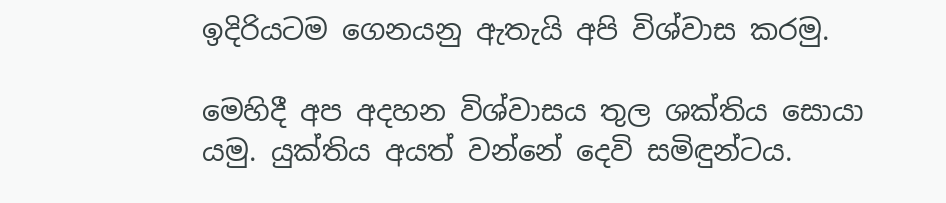ඉදිරියටම ගෙනයනු ඇතැයි අපි විශ්වාස කරමු.

මෙහිදී අප අදහන විශ්වාසය තුල ශක්තිය සොයා යමු. යුක්තිය අයත් වන්නේ දෙවි සමිඳුන්ටය.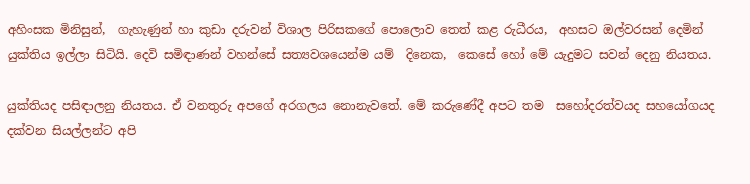අහිංසක මිනිසුන්,  ගැහැණුන් හා කුඩා දරුවන් විශාල පිරිසකගේ පොලොව තෙත් කළ රුධීරය,  අහසට ඔල්වරසන් දෙමින් යුක්තිය ඉල්ලා සිටියි. දෙවි සමිඳාණන් වහන්සේ සත්‍යවශයෙන්ම යම්  දිනෙක,  කෙසේ හෝ මේ යැදුමට සවන් දෙනු නියතය.

යුක්තියද පසිඳාලනු නියතය. ඒ වනතුරු අපගේ අරගලය නොනැවතේ. මේ කරුණේදී අපට තම  සහෝදරත්වයද සහයෝගයද දක්වන සියල්ලන්ට අපි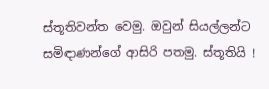ස්තූතිවන්ත වෙමු. ඔවුන් සියල්ලන්ට සමිඳාණන්ගේ ආසිරි පතමු. ස්තූතියි !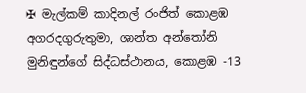✠ මැල්කම් කාදිනල් රංජිත් කොළඹ අගරදගුරුතුමා, ශාන්ත අන්තෝනි මුනිඳුන්ගේ සිද්ධස්ථානය, කොළඹ -13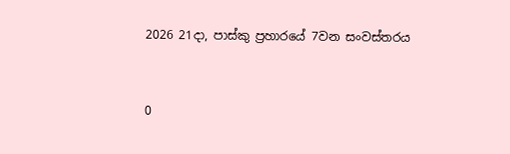2026 21දා, පාස්කු ප්‍රහාරයේ 7වන සංවස්තරය


0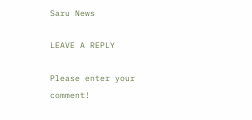Saru News

LEAVE A REPLY

Please enter your comment!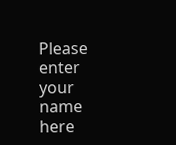Please enter your name here